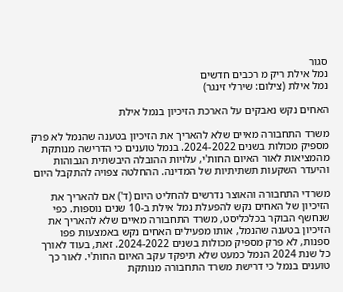סגור
נמל אילת ריק מ רכבים חדשים
נמל אילת (צילום: שירלי זינגר)

האחים נקש נאבקים על הארכת הזיכיון בנמל אילת

משרד התחבורה מאיים שלא להאריך את הזיכיון בטענה שהנמל לא פרק מספיק מכולות בשנים 2024-2022. בנמל טוענים כי הדרישה מנותקת מהמציאות לאור האיום החות'י, עלויות ההובלה היבשתית הגבוהות והיעדר השקעות תשתיתיות של המדינה. ההחלטה צפויה להתקבל היום

משרדי התחבורה והאוצר נדרשים להחליט היום (ד') אם להאריך את הזיכיון של האחים נקש להפעלת נמל אילת ב-10 שנים נוספות. כפי שנחשף הבוקר בכלכליסט, משרד התחבורה מאיים שלא להאריך את הזיכיון בטענה שהנמל, אותו מפעילים האחים נקש באמצעות פפו ספנות, לא פרק מספיק מכולות בשנים 2024-2022. זאת, בעוד לאורך כל שנת 2024 הנמל כמעט שלא תיפקד עקב האיום החות'י. לאור כך טוענים בנמל כי דרישת משרד התחבורה מנותקת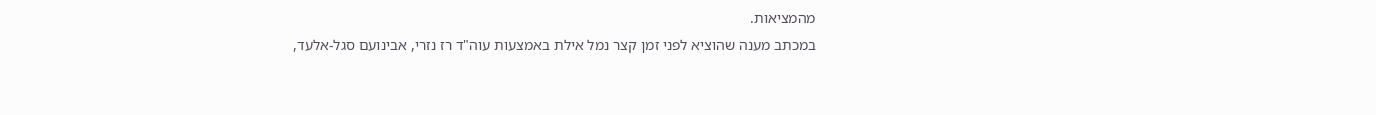מהמציאות.
במכתב מענה שהוציא לפני זמן קצר נמל אילת באמצעות עוה"ד רז נזרי, אבינועם סגל-אלעד,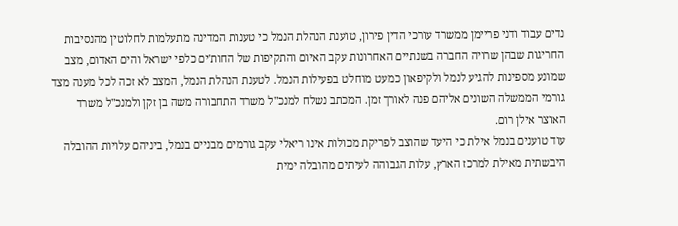נדים עבוד ודני פריימן ממשרד עורכי הדין פירון, טוענת הנהלת הנמל כי טענות המדינה מתעלמות לחלוטין מהנסיבות החריגות שבהן שרויה החברה בשנתיים האחרונות עקב האיום והתקיפות של החות'ים כלפי ישראל והים האדום, מצב שמונע מספינות להגיע לנמל ולקיפאון כמעט מוחלט בפעילות הנמל. לטענת הנהלת הנמל, המצב לא זכה לכל מענה מצד גורמי הממשלה השונים אליהם פנה לאורך זמן. המכתב נשלח למנכ"ל משרד התחבורה משה בן זקן ולמנכ"ל משרד האוצר אילן רום.
עוד טוענים בנמל אילת כי היעד שהוצב לפריקת מכולות אינו ריאלי עקב גורמים מבניים בנמל, ביניהם עלויות ההובלה היבשתית מאילת למרכז הארץ, עלות הגבוהה לעיתים מהובלה ימית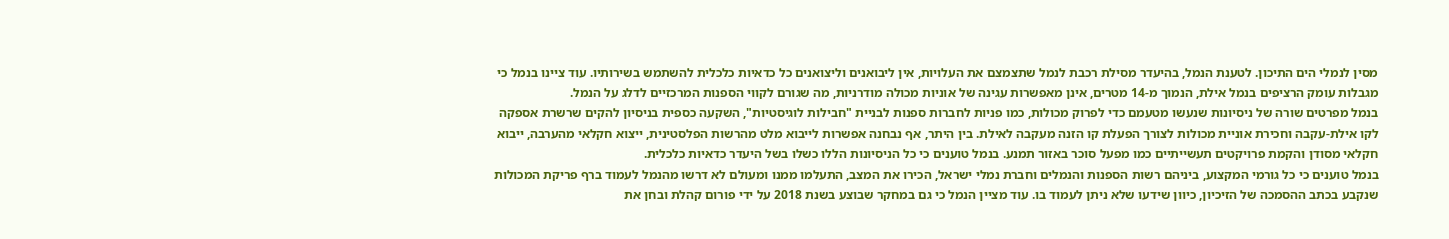מסין לנמלי הים התיכון. לטענת הנמל, בהיעדר מסילת רכבת לנמל שתצמצם את העלויות, אין ליבואנים וליצואנים כל כדאיות כלכלית להשתמש בשירותיו. עוד ציינו בנמל כי מגבלות עומק הרציפים בנמל אילת, הנמוך מ-14 מטרים, אינן מאפשרות עגינה של אוניות מכולה מודרניות, מה שגורם לקווי הספנות המרכזיים לדלג על הנמל.
בנמל מפרטים שורה של ניסיונות שנעשו מטעמם כדי לפרוק מכולות, כמו פניות לחברות ספנות לבניית "חבילות לוגיסטיות", השקעה כספית בניסיון להקים שרשרת אספקה לקו אילת-עקבה וחכירת אוניית מכולות לצורך הפעלת קו הזנה מעקבה לאילת. בין היתר, אף נבחנה אפשרות לייבוא מלט מהרשות הפלסטינית, ייצוא חקלאי מהערבה, ייבוא חקלאי מסודן והקמת פרויקטים תעשייתיים כמו מפעל סוכר באזור תמנע. בנמל טוענים כי כל הניסיונות הללו כשלו בשל היעדר כדאיות כלכלית.
בנמל טוענים כי כל גורמי המקצוע, ביניהם רשות הספנות והנמלים וחברת נמלי ישראל, הכירו את המצב, התעלמו ממנו ומעולם לא דרשו מהנמל לעמוד ברף פריקת המכולות שנקבע בכתב ההסמכה של הזיכיון, כיוון שידעו שלא ניתן לעמוד בו. עוד מציין הנמל כי גם במחקר שבוצע בשנת 2018 על ידי פורום קהלת ובחן את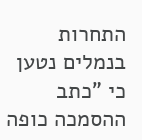התחרות בנמלים נטען כי "כתב ההסמכה כופה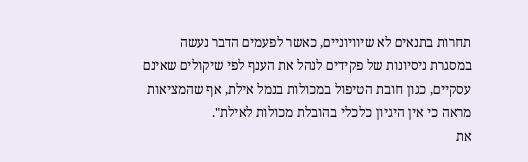תחרות בתנאים לא שיוויוניים, כאשר לפעמים הדבר נעשה במסגרת ניסיונות של פקידים לנהל את הענף לפי שיקולים שאינם עסקיים, כגון חובת הטיפול במכולות בנמל אילת, אף שהמציאות מראה כי אין היגיון כלכלי בהובלת מכולות לאילת".
את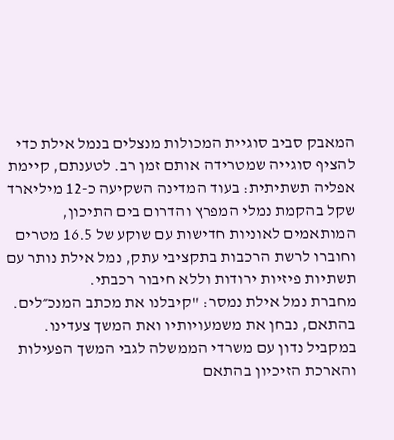המאבק סביב סוגיית המכולות מנצלים בנמל אילת כדי להציף סוגייה שמטרידה אותם זמן רב. לטענתם, קיימת אפליה תשתיתית: בעוד המדינה השקיעה כ-12 מיליארד שקל בהקמת נמלי המפרץ והדרום בים התיכון, המותאמים לאוניות חדישות עם שוקע של 16.5 מטרים וחוברו לרשת הרכבות בתקציבי עתק, נמל אילת נותר עם תשתיות פיזיות ירודות וללא חיבור רכבתי.
מחברת נמל אילת נמסר: "קיבלנו את מכתב המנכ״לים. בהתאם, נבחן את משמעויותיו ואת המשך צעדינו. במקביל נדון עם משרדי הממשלה לגבי המשך הפעילות והארכת הזיכיון בהתאם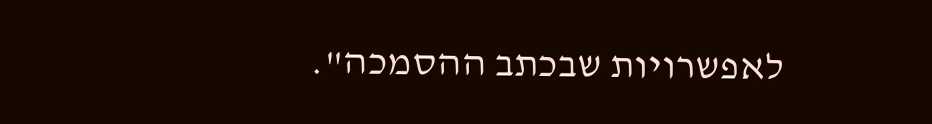לאפשרויות שבכתב ההסמכה".